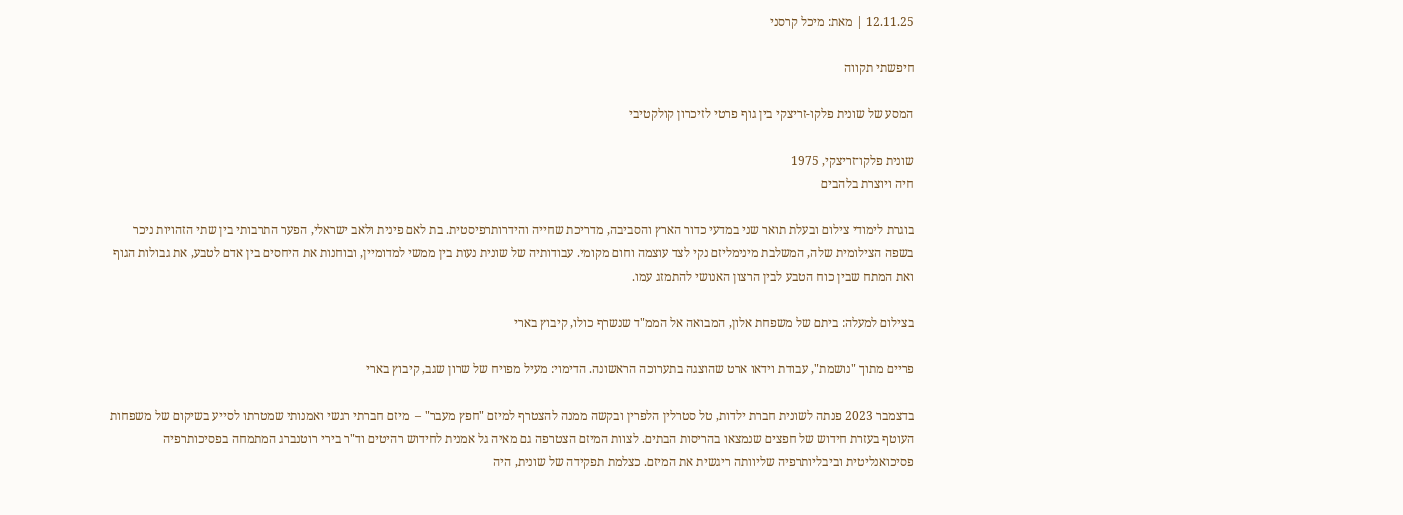12.11.25 | מאת: מיכל קרסני

חיפשתי תקווה

המסע של שונית פלקו-זריצקי בין גוף פרטי לזיכרון קולקטיבי

שונית פלקו־זריצקי, 1975
חיה ויוצרת בלהבים

בוגרת לימודי צילום ובעלת תואר שני במדעי כדור הארץ והסביבה, מדריכת שחייה והידרותרפיסטית. בת לאם פינית ולאב ישראלי, הפער התרבותי בין שתי הזהויות ניכר בשפה הצילומית שלה, המשלבת מינימליזם נקי לצד עוצמה וחום מקומי. עבודותיה של שונית נעות בין ממשי למדומיין, ובוחנות את היחסים בין אדם לטבע, את גבולות הגוף ואת המתח שבין כוח הטבע לבין הרצון האנושי להתמזג עמו.

בצילום למעלה: ביתם של משפחת אלון, המבואה אל הממ"ד שנשרף כולו, קיבוץ בארי

פריים מתוך "נושמת", עבודת וידאו ארט שהוצגה בתערוכה הראשונה. הדימוי: מעיל מפויח של שרון שגב, קיבוץ בארי

בדצמבר 2023 פנתה לשונית חברת ילדות, טל סטרלין הלפרין ובקשה ממנה להצטרף למיזם "חפץ מעבר" –  מיזם חברתי רגשי ואמנותי שמטרתו לסייע בשיקום של משפחות העוטף בעזרת חידוש של חפצים שנמצאו בהריסות הבתים. לצוות המיזם הצטרפה גם מאיה גל אמנית לחידוש רהיטים וד"ר בירי רוטנברג המתמחה בפסיכותרפיה פסיכואנליטית וביבליותרפיה שליוותה ריגשית את המיזם. כצלמת תפקידה של שונית, היה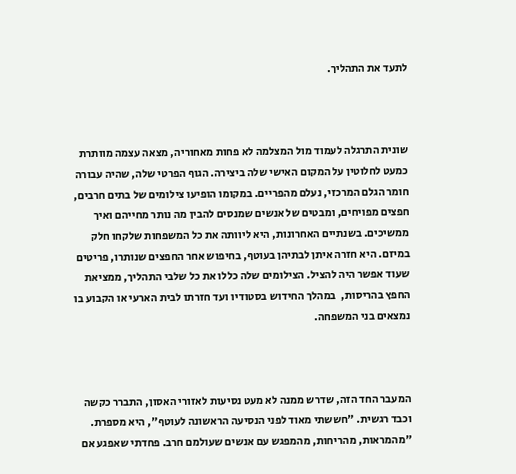לתעד את התהליך.



שונית התרגלה לעמוד מול המצלמה לא פחות מאחוריה, מצאה עצמה מוותרת כמעט לחלוטין על המקום האישי שלה ביצירה. הגוף הפרטי שלה, שהיה עבורה חומר הגלם המרכזי, נעלם מהפריים. במקומו הופיעו צילומים של בתים חרבים, חפצים מפויחים, ומבטים של אנשים שמנסים להבין מה נותר מחייהם ואיך ממשיכים. בשנתיים האחרונות, היא ליוותה את כל המשפחות שלקחו חלק במיזם. היא חזרה איתן לבתיהן בעוטף, בחיפוש אחר החפצים שנותרו, פריטים שעוד אפשר היה להציל. הצילומים שלה כללו את כל שלבי התהליך, ממציאת החפץ בהריסות,  במהלך החידוש בסטודיו ועד חזרתו לבית הארעי או הקבוע בו נמצאים בני המשפחה.



המעבר החד הזה, שדרש ממנה לא מעט נסיעות לאזורי האסון, התברר כקשה וכבד רגשית. "חששתי מאוד לפני הנסיעה הראשונה לעוטף", היא מספרת. "מהמראות, מהריחות, מהמפגש עם אנשים שעולמם חרב. פחדתי שאפגע אם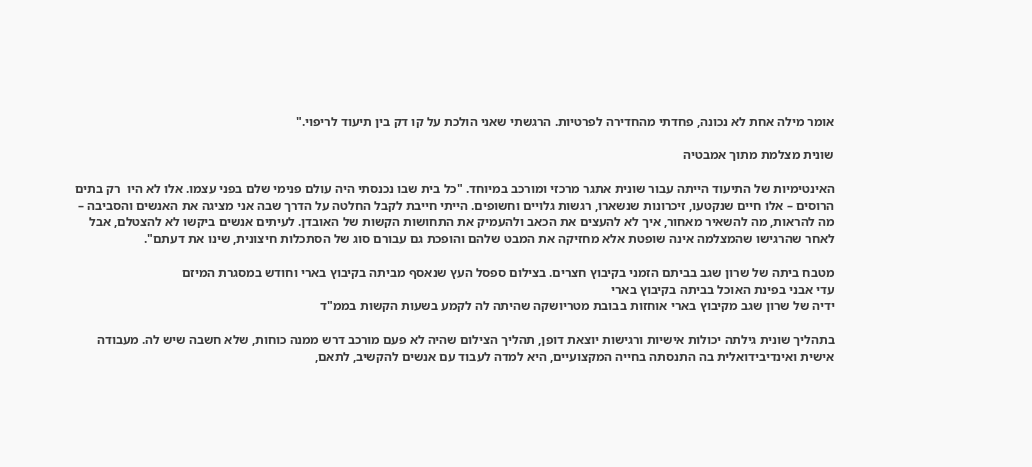אומר מילה אחת לא נכונה, פחדתי מהחדירה לפרטיות. הרגשתי שאני הולכת על קו דק בין תיעוד לריפוי."

שונית מצלמת מתוך אמבטיה

האינטימיות של התיעוד הייתה עבור שונית אתגר מרכזי ומורכב במיוחד. "כל בית שבו נכנסתי היה עולם פנימי שלם בפני עצמו. אלו לא היו  רק בתים הרוסים – אלו חיים שנקטעו, זיכרונות שנשארו, רגשות גלויים וחשופים. הייתי חייבת לקבל החלטה על הדרך שבה אני מציגה את האנשים והסביבה – מה להראות, מה להשאיר מאחור, איך לא להעצים את הכאב ולהעמיק את התחושות הקשות של האובדן. לעיתים אנשים ביקשו לא להצטלם, אבל לאחר שהרגישו שהמצלמה אינה שופטת אלא מחזיקה את המבט שלהם והופכת גם עבורם סוג של הסתכלות חיצונית, שינו את דעתם".

מטבח ביתה של שרון שגב בביתם הזמני בקיבוץ חצרים. בצילום ספסל העץ שנאסף מביתה בקיבוץ בארי וחודש במסגרת המיזם
עדי אבני בפינת האוכל בביתה בקיבוץ בארי
ידיה של שרון שגב מקיבוץ בארי אוחזות בבובת מטריושקה שהיתה לה לקמע בשעות הקשות בממ"ד

בתהליך שונית גילתה יכולות אישיות ורגישות יוצאת דופן, תהליך הצילום שהיה לא פעם מורכב דרש ממנה כוחות, שלא חשבה שיש לה. מעבודה אישית ואינדיבידואלית בה התנסתה בחייה המקצועיים, היא למדה לעבוד עם אנשים להקשיב, לתאם,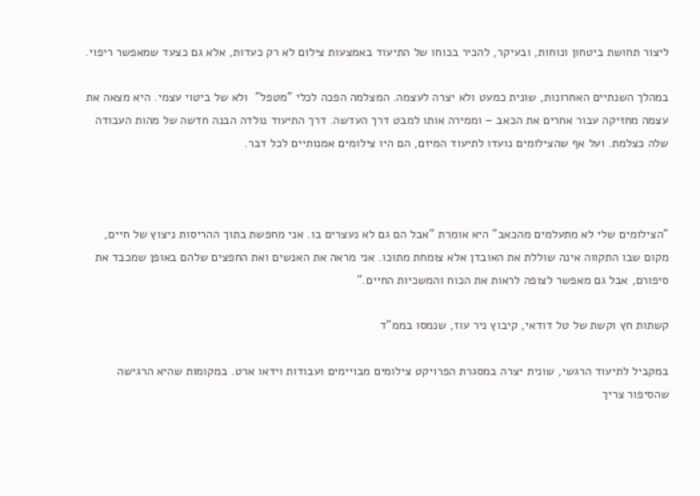ליצור תחושת ביטחון ונוחות, ובעיקר, להכיר בכוחו של התיעוד באמצעות צילום לא רק כעדות, אלא גם כצעד שמאפשר ריפוי.

במהלך השנתיים האחרונות, שונית כמעט ולא יצרה לעצמה. המצלמה הפכה לכלי "מטפל"  ולא של ביטוי עצמי. היא מצאה את עצמה מחזיקה עבור אחרים את הכאב – וממירה אותו למבט דרך העדשה. דרך התיעוד נולדה הבנה חדשה של מהות העבודה שלה כצלמת. ועל אף שהצילומים נועדו לתיעוד המיזם, הם היו צילומים אמנותיים לכל דבר.



"הצילומים שלי לא מתעלמים מהכאב" היא אומרת "אבל הם גם לא נעצרים בו. אני מחפשת בתוך ההריסות ניצוץ של חיים, מקום שבו התקווה אינה שוללת את האובדן אלא צומחת מתוכו. אני מראה את האנשים ואת החפצים שלהם באופן שמכבד את סיפורם, אבל גם מאפשר לצופה לראות את הכוח והמשכיות החיים."

קשתות חץ וקשת של טל דודאי, קיבוץ ניר עוז, שנמסו בממ"ד

במקביל לתיעוד הרגשי, שונית יצרה במסגרת הפרויקט צילומים מבויימים ועבודות וידאו ארט. במקומות שהיא הרגישה שהסיפור צריך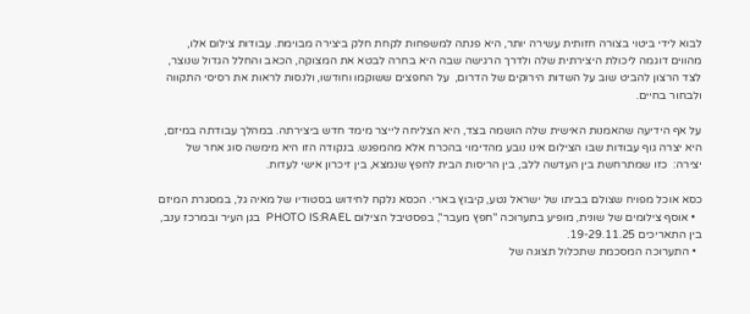לבוא לידי ביטוי בצורה חזותית עשירה יותר, היא פנתה למשפחות לקחת חלק ביצירה מבוימת. עבודות צילום אלו, מהווים דוגמה ליכולת היצירתית שלה ולדרך הרגישה שבה היא בחרה לבטא את המצוקה, הכאב והחלל הגדול שנוצר, לצד הרצון להביט שוב על השדות הירוקים של הדרום,  על החפצים ששוקמו וחודשו, ולנסות לראות את רסיסי התקווה ולבחור בחיים.

על אף הידיעה שהאמנות האישית שלה הושמה בצד, היא הצליחה לייצר מימד חדש ביצירתה. במהלך עבודתה במיזם, היא יצרה גוף עבודות שבו הצילום אינו נובע מהדימוי בהכרח אלא מהמפגש. בנקודה הזו היא מימשה סוג אחר של יצירה:  כזו שמתרחשת בין העדשה ללב, בין הריסות הבית לחפץ שנמצא, בין זיכרון אישי לעדות.

כסא אוכל מפויח שצולם בביתו של ישראל נטע, קיבוץ בארי. הכסא נלקח לחידוש בסטודיו של מאיה גל, במסגרת המיזם
  • אוסף צילומים של שונית, מופיע בתערוכה "חפץ מעבר", בפסטיבל הצילום PHOTO IS:RAEL  בגן העיר ובמרכז ענב, בין התאריכים 19-29.11.25.
  • התערוכה המסכמת שתכלול תצוגה של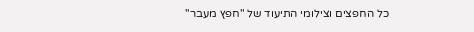כל החפצים וצילומי התיעוד של "חפץ מעבר"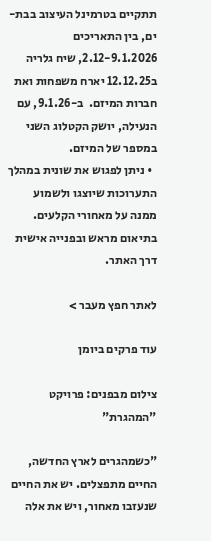תתקיים בטרמינל העיצוב בבת-ים, בין התאריכים 2.12-9.1.2026, שיח גלריה ב12.12.25 יארח משפחות ואת חברות המיזם.  ב-9.1.26, עם הנעילה, יושק הקטלוג השני במספר של המיזם.
  • ניתן לפגוש את שונית במהלך התערוכות שיוצגו ולשמוע ממנה על מאחורי הקלעים. בתיאום מראש ובפנייה אישית דרך האתר.

לאתר חפץ מעבר >

עוד פרקים ביומן

צילום מבפנים: פרויקט "המהגרת"

"כשמהגרים לארץ החדשה, החיים מתפצלים. יש את החיים שנעזבו מאחור, ויש את אלה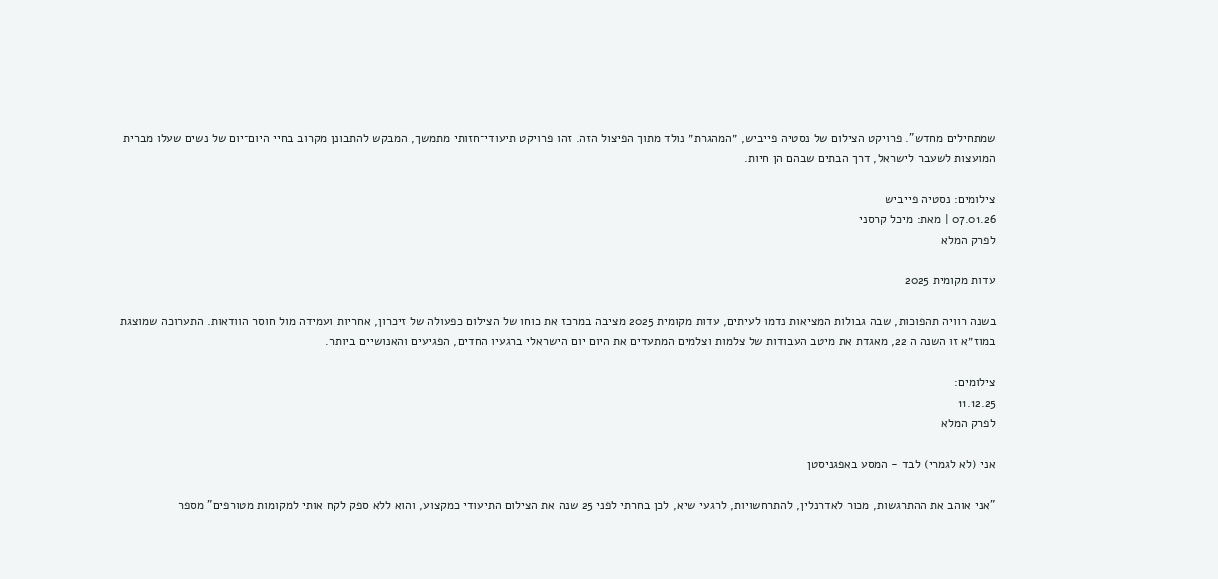שמתחילים מחדש". פרויקט הצילום של נסטיה פייביש, ״המהגרת״ נולד מתוך הפיצול הזה. זהו פרויקט תיעודי־חזותי מתמשך, המבקש להתבונן מקרוב בחיי היום־יום של נשים שעלו מברית המועצות לשעבר לישראל, דרך הבתים שבהם הן חיות.

צילומים: נסטיה פייביש
07.01.26 | מאת: מיכל קרסני
לפרק המלא

עדות מקומית 2025

בשנה רוויה תהפוכות, שבה גבולות המציאות נדמו לעיתים, עדות מקומית 2025 מציבה במרכז את כוחו של הצילום כפעולה של זיכרון, אחריות ועמידה מול חוסר הוודאות. התערוכה שמוצגת במוז״א זו השנה ה 22, מאגדת את מיטב העבודות של צלמות וצלמים המתעדים את היום יום הישראלי ברגעיו החדים, הפגיעים והאנושיים ביותר.

צילומים:
11.12.25
לפרק המלא

אני (לא לגמרי) לבד - המסע באפגניסטן

"אני אוהב את ההתרגשות, מכור לאדרנלין, להתרחשויות, לרגעי שיא, לכן בחרתי לפני 25 שנה את הצילום התיעודי כמקצוע, והוא ללא ספק לקח אותי למקומות מטורפים" מספר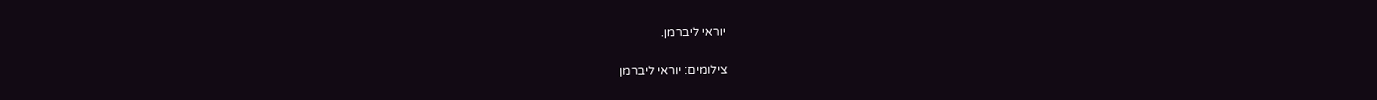יוראי ליברמן.

צילומים: יוראי ליברמן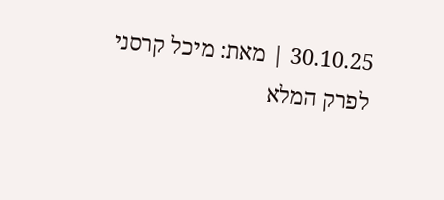30.10.25 | מאת: מיכל קרסני
לפרק המלא